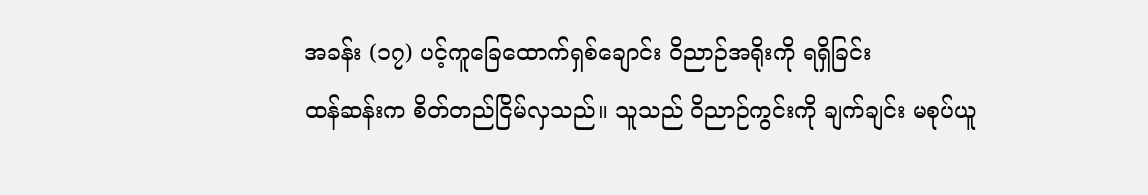အခန်း (၁၇) ပင့်ကူခြေထောက်ရှစ်ချောင်း ဝိညာဉ်အရိုးကို ရရှိခြင်း
ထန်ဆန်းက စိတ်တည်ငြိမ်လှသည်။ သူသည် ဝိညာဉ်ကွင်းကို ချက်ချင်း မစုပ်ယူ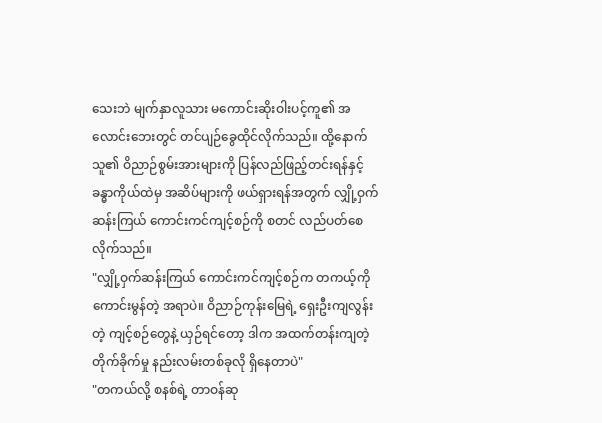သေးဘဲ မျက်နှာလူသား မကောင်းဆိုးဝါးပင့်ကူ၏ အလောင်းဘေးတွင် တင်ပျဉ်ခွေထိုင်လိုက်သည်။ ထို့နောက် သူ၏ ဝိညာဉ်စွမ်းအားများကို ပြန်လည်ဖြည့်တင်းရန်နှင့် ခန္ဓာကိုယ်ထဲမှ အဆိပ်များကို ဖယ်ရှားရန်အတွက် လျှို့ဝှက်ဆန်းကြယ် ကောင်းကင်ကျင့်စဉ်ကို စတင် လည်ပတ်စေလိုက်သည်။
"လျှို့ဝှက်ဆန်းကြယ် ကောင်းကင်ကျင့်စဉ်က တကယ့်ကို ကောင်းမွန်တဲ့ အရာပဲ။ ဝိညာဉ်ကုန်းမြေရဲ့ ရှေးဦးကျလွန်းတဲ့ ကျင့်စဉ်တွေနဲ့ ယှဉ်ရင်တော့ ဒါက အထက်တန်းကျတဲ့ တိုက်ခိုက်မှု နည်းလမ်းတစ်ခုလို ရှိနေတာပဲ"
"တကယ်လို့ စနစ်ရဲ့ တာဝန်ဆု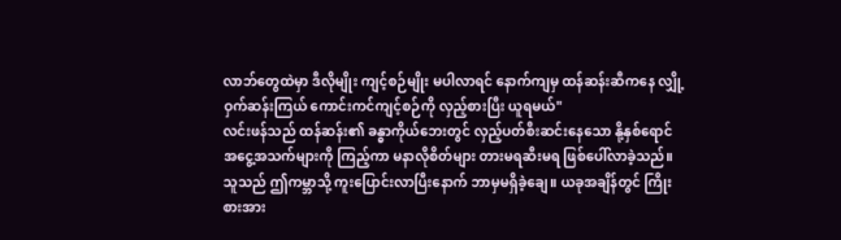လာဘ်တွေထဲမှာ ဒီလိုမျိုး ကျင့်စဉ်မျိုး မပါလာရင် နောက်ကျမှ ထန်ဆန်းဆီကနေ လျှို့ဝှက်ဆန်းကြယ် ကောင်းကင်ကျင့်စဉ်ကို လှည့်စားပြီး ယူရမယ်"
လင်းဖန်သည် ထန်ဆန်း၏ ခန္ဓာကိုယ်ဘေးတွင် လှည့်ပတ်စီးဆင်းနေသော နို့နှစ်ရောင် အငွေ့အသက်များကို ကြည့်ကာ မနာလိုစိတ်များ တားမရဆီးမရ ဖြစ်ပေါ်လာခဲ့သည်။
သူသည် ဤကမ္ဘာသို့ ကူးပြောင်းလာပြီးနောက် ဘာမှမရှိခဲ့ချေ။ ယခုအချိန်တွင် ကြိုးစားအား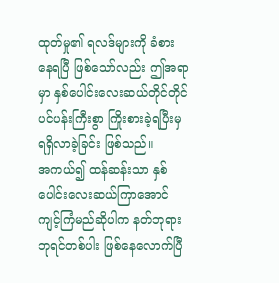ထုတ်မှု၏ ရလဒ်များကို ခံစားနေရပြီ ဖြစ်သော်လည်း ဤအရာမှာ နှစ်ပေါင်းလေးဆယ်တိုင်တိုင် ပင်ပန်းကြီးစွာ ကြိုးစားခဲ့ရပြီးမှ ရရှိလာခဲ့ခြင်း ဖြစ်သည်။
အကယ်၍ ထန်ဆန်းသာ နှစ်ပေါင်းလေးဆယ်ကြာအောင် ကျင့်ကြံမည်ဆိုပါက နတ်ဘုရားဘုရင်တစ်ပါး ဖြစ်နေလောက်ပြီ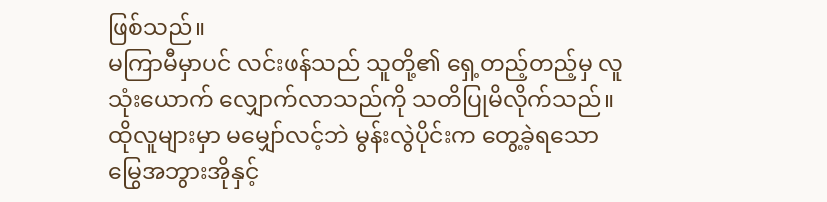ဖြစ်သည်။
မကြာမီမှာပင် လင်းဖန်သည် သူတို့၏ ရှေ့တည့်တည့်မှ လူသုံးယောက် လျှောက်လာသည်ကို သတိပြုမိလိုက်သည်။
ထိုလူများမှာ မမျှော်လင့်ဘဲ မွန်းလွဲပိုင်းက တွေ့ခဲ့ရသော မြွေအဘွားအိုနှင့်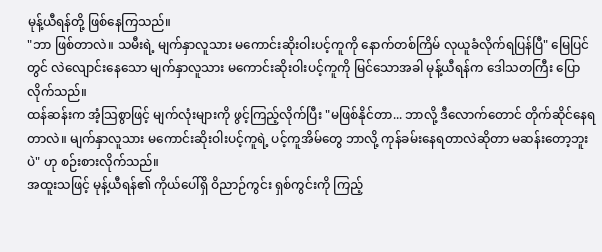မုန့်ယီရန်တို့ ဖြစ်နေကြသည်။
"ဘာ ဖြစ်တာလဲ။ သမီးရဲ့ မျက်နှာလူသား မကောင်းဆိုးဝါးပင့်ကူကို နောက်တစ်ကြိမ် လုယူခံလိုက်ရပြန်ပြီ" မြေပြင်တွင် လဲလျောင်းနေသော မျက်နှာလူသား မကောင်းဆိုးဝါးပင့်ကူကို မြင်သောအခါ မုန့်ယီရန်က ဒေါသတကြီး ပြောလိုက်သည်။
ထန်ဆန်းက အံ့သြစွာဖြင့် မျက်လုံးများကို ဖွင့်ကြည့်လိုက်ပြီး "မဖြစ်နိုင်တာ... ဘာလို့ ဒီလောက်တောင် တိုက်ဆိုင်နေရတာလဲ။ မျက်နှာလူသား မကောင်းဆိုးဝါးပင့်ကူရဲ့ ပင့်ကူအိမ်တွေ ဘာလို့ ကုန်ခမ်းနေရတာလဲဆိုတာ မဆန်းတော့ဘူးပဲ" ဟု စဉ်းစားလိုက်သည်။
အထူးသဖြင့် မုန့်ယီရန်၏ ကိုယ်ပေါ်ရှိ ဝိညာဉ်ကွင်း ရှစ်ကွင်းကို ကြည့်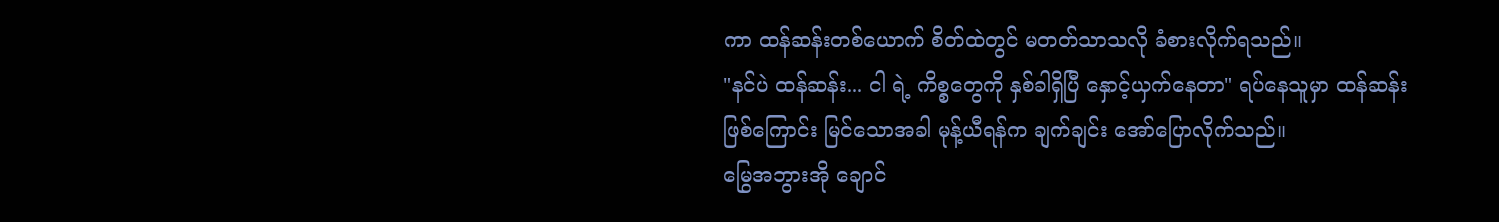ကာ ထန်ဆန်းတစ်ယောက် စိတ်ထဲတွင် မတတ်သာသလို ခံစားလိုက်ရသည်။
"နင်ပဲ ထန်ဆန်း... ငါ ရဲ့ ကိစ္စတွေကို နှစ်ခါရှိပြီ နှောင့်ယှက်နေတာ" ရပ်နေသူမှာ ထန်ဆန်း ဖြစ်ကြောင်း မြင်သောအခါ မုန့်ယီရန်က ချက်ချင်း အော်ပြောလိုက်သည်။
မြွေအဘွားအို ချောင်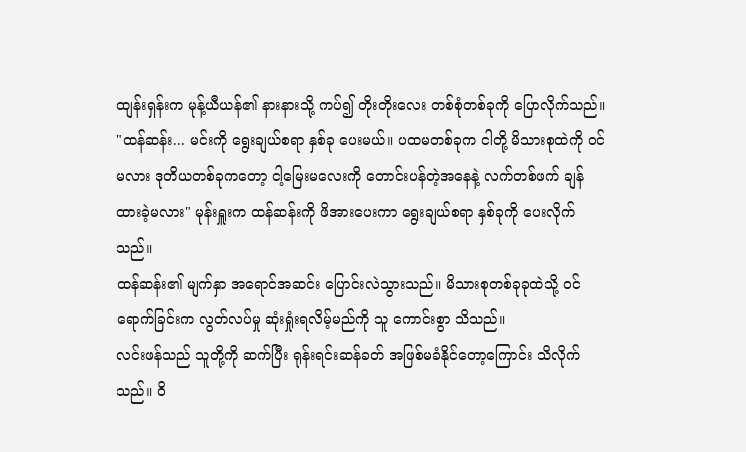ထျန်းရှန်းက မုန့်ယီယန်၏ နားနားသို့ ကပ်၍ တိုးတိုးလေး တစ်စုံတစ်ခုကို ပြောလိုက်သည်။
"ထန်ဆန်း... မင်းကို ရွေးချယ်စရာ နှစ်ခု ပေးမယ်။ ပထမတစ်ခုက ငါတို့ မိသားစုထဲကို ဝင်မလား ဒုတိယတစ်ခုကတော့ ငါ့မြေးမလေးကို တောင်းပန်တဲ့အနေနဲ့ လက်တစ်ဖက် ချန်ထားခဲ့မလား" မုန်းရှူးက ထန်ဆန်းကို ဖိအားပေးကာ ရွေးချယ်စရာ နှစ်ခုကို ပေးလိုက်သည်။
ထန်ဆန်း၏ မျက်နှာ အရောင်အဆင်း ပြောင်းလဲသွားသည်။ မိသားစုတစ်ခုခုထဲသို့ ဝင်ရောက်ခြင်းက လွတ်လပ်မှု ဆုံးရှုံးရလိမ့်မည်ကို သူ ကောင်းစွာ သိသည်။
လင်းဖန်သည် သူတို့ကို ဆက်ပြီး ရုန်းရင်းဆန်ခတ် အဖြစ်မခံနိုင်တော့ကြောင်း သိလိုက်သည်။ ဝိ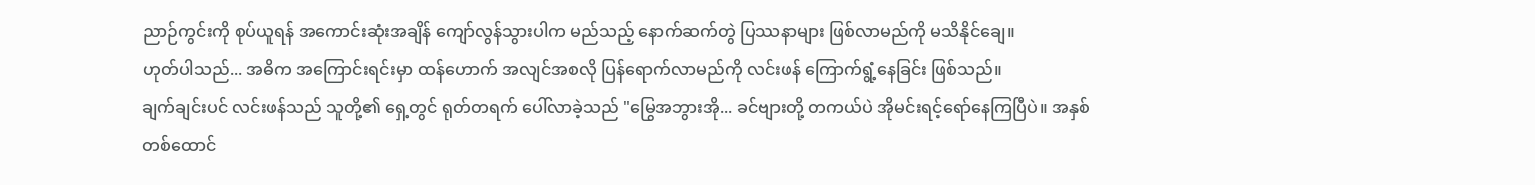ညာဉ်ကွင်းကို စုပ်ယူရန် အကောင်းဆုံးအချိန် ကျော်လွန်သွားပါက မည်သည့် နောက်ဆက်တွဲ ပြဿနာများ ဖြစ်လာမည်ကို မသိနိုင်ချေ။
ဟုတ်ပါသည်... အဓိက အကြောင်းရင်းမှာ ထန်ဟောက် အလျင်အစလို ပြန်ရောက်လာမည်ကို လင်းဖန် ကြောက်ရွံ့နေခြင်း ဖြစ်သည်။
ချက်ချင်းပင် လင်းဖန်သည် သူတို့၏ ရှေ့တွင် ရုတ်တရက် ပေါ်လာခဲ့သည် "မြွေအဘွားအို... ခင်ဗျားတို့ တကယ်ပဲ အိုမင်းရင့်ရော်နေကြပြီပဲ။ အနှစ်တစ်ထောင်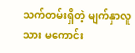သက်တမ်းရှိတဲ့ မျက်နှာလူသား မကောင်း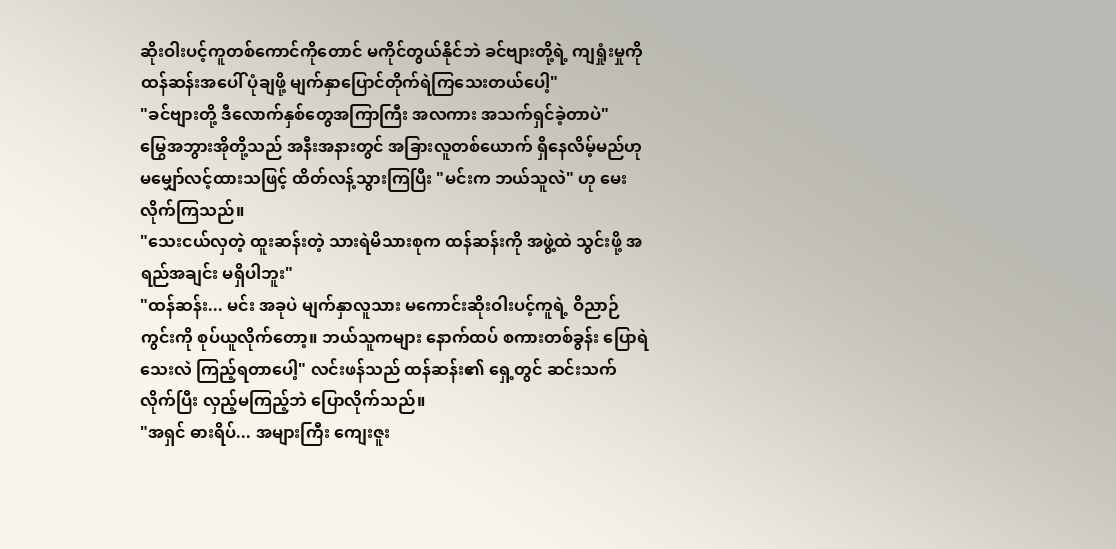ဆိုးဝါးပင့်ကူတစ်ကောင်ကိုတောင် မကိုင်တွယ်နိုင်ဘဲ ခင်ဗျားတို့ရဲ့ ကျရှုံးမှုကို ထန်ဆန်းအပေါ် ပုံချဖို့ မျက်နှာပြောင်တိုက်ရဲကြသေးတယ်ပေါ့"
"ခင်ဗျားတို့ ဒီလောက်နှစ်တွေအကြာကြီး အလကား အသက်ရှင်ခဲ့တာပဲ"
မြွေအဘွားအိုတို့သည် အနီးအနားတွင် အခြားလူတစ်ယောက် ရှိနေလိမ့်မည်ဟု မမျှော်လင့်ထားသဖြင့် ထိတ်လန့်သွားကြပြီး "မင်းက ဘယ်သူလဲ" ဟု မေးလိုက်ကြသည်။
"သေးငယ်လှတဲ့ ထူးဆန်းတဲ့ သားရဲမိသားစုက ထန်ဆန်းကို အဖွဲ့ထဲ သွင်းဖို့ အရည်အချင်း မရှိပါဘူး"
"ထန်ဆန်း... မင်း အခုပဲ မျက်နှာလူသား မကောင်းဆိုးဝါးပင့်ကူရဲ့ ဝိညာဉ်ကွင်းကို စုပ်ယူလိုက်တော့။ ဘယ်သူကများ နောက်ထပ် စကားတစ်ခွန်း ပြောရဲသေးလဲ ကြည့်ရတာပေါ့" လင်းဖန်သည် ထန်ဆန်း၏ ရှေ့တွင် ဆင်းသက်လိုက်ပြီး လှည့်မကြည့်ဘဲ ပြောလိုက်သည်။
"အရှင် ဓားရိပ်... အများကြီး ကျေးဇူး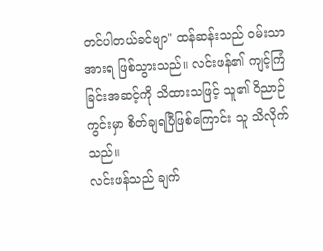တင်ပါတယ်ခင်ဗျာ" ထန်ဆန်းသည် ဝမ်းသာအားရ ဖြစ်သွားသည်။ လင်းဖန်၏ ကျင့်ကြံခြင်းအဆင့်ကို သိထားသဖြင့် သူ၏ ဝိညာဉ်ကွင်းမှာ စိတ်ချရပြီဖြစ်ကြောင်း သူ သိလိုက်သည်။
လင်းဖန်သည် ချက်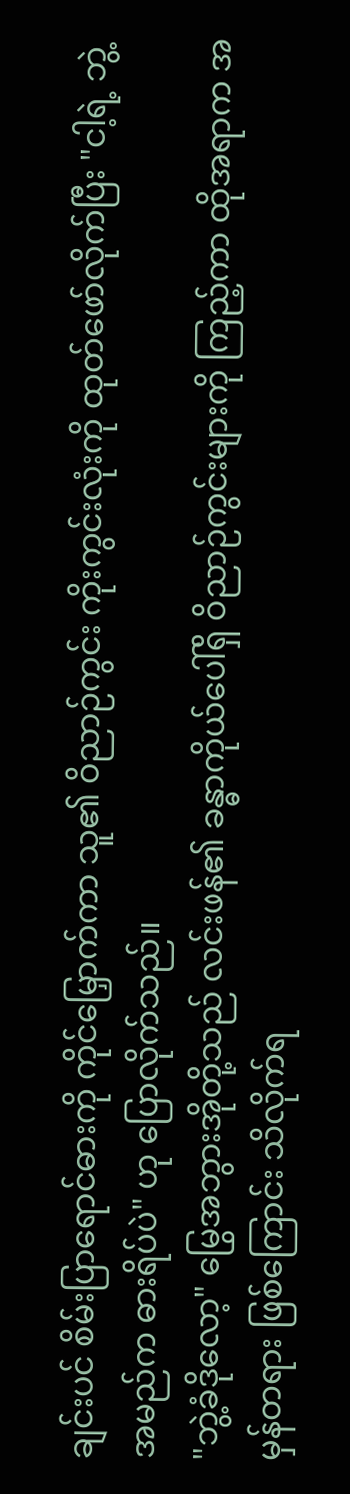ချင်းပင် စိမ်းပြာရောင်ဓားကို ကိုင်မြှောက်ကာ သူ၏ ဝိညာဉ်ကွင်း ကိုးကွင်းလုံးကို ထုတ်ဖော်လိုက်ပြီး "ငါ့ရဲ့ ဘွဲ့အမည်က ဓားရိပ်ပဲ" ဟု ပြောလိုက်သည်။
"ဘွဲ့ခံဒိုလော့" မြွေအဘွားအိုတို့သည် လင်းဖန်၏ ခန္ဓာကိုယ်ပေါ်ရှိ ဝိညာဉ်ကွင်းများကို ကြည့်ကာ ထိုအရာက အမှန်တရား ဖြစ်ကြောင်း သိလိုက်ရ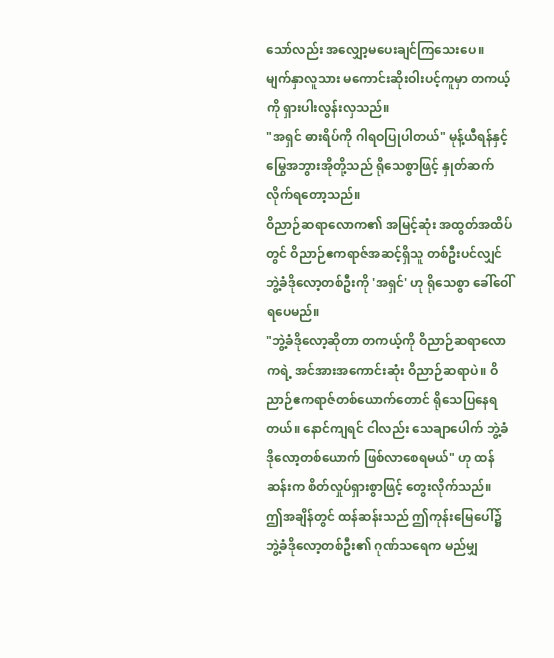သော်လည်း အလျှော့မပေးချင်ကြသေးပေ။
မျက်နှာလူသား မကောင်းဆိုးဝါးပင့်ကူမှာ တကယ့်ကို ရှားပါးလွန်းလှသည်။
"အရှင် ဓားရိပ်ကို ဂါရဝပြုပါတယ်" မုန့်ယီရန်နှင့် မြွေအဘွားအိုတို့သည် ရိုသေစွာဖြင့် နှုတ်ဆက်လိုက်ရတော့သည်။
ဝိညာဉ်ဆရာလောက၏ အမြင့်ဆုံး အထွတ်အထိပ်တွင် ဝိညာဉ်ဧကရာဇ်အဆင့်ရှိသူ တစ်ဦးပင်လျှင် ဘွဲ့ခံဒိုလော့တစ်ဦးကို 'အရှင်' ဟု ရိုသေစွာ ခေါ်ဝေါ်ရပေမည်။
"ဘွဲ့ခံဒိုလော့ဆိုတာ တကယ့်ကို ဝိညာဉ်ဆရာလောကရဲ့ အင်အားအကောင်းဆုံး ဝိညာဉ်ဆရာပဲ။ ဝိညာဉ်ဧကရာဇ်တစ်ယောက်တောင် ရိုသေပြနေရတယ်။ နောင်ကျရင် ငါလည်း သေချာပေါက် ဘွဲ့ခံဒိုလော့တစ်ယောက် ဖြစ်လာစေရမယ်" ဟု ထန်ဆန်းက စိတ်လှုပ်ရှားစွာဖြင့် တွေးလိုက်သည်။
ဤအချိန်တွင် ထန်ဆန်းသည် ဤကုန်းမြေပေါ်၌ ဘွဲ့ခံဒိုလော့တစ်ဦး၏ ဂုဏ်သရေက မည်မျှ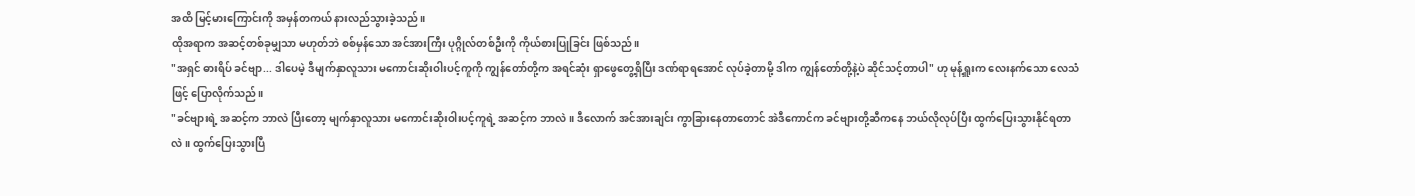အထိ မြင့်မားကြောင်းကို အမှန်တကယ် နားလည်သွားခဲ့သည်။
ထိုအရာက အဆင့်တစ်ခုမျှသာ မဟုတ်ဘဲ စစ်မှန်သော အင်အားကြီး ပုဂ္ဂိုလ်တစ်ဦးကို ကိုယ်စားပြုခြင်း ဖြစ်သည်။
"အရှင် ဓားရိပ် ခင်ဗျာ... ဒါပေမဲ့ ဒီမျက်နှာလူသား မကောင်းဆိုးဝါးပင့်ကူကို ကျွန်တော်တို့က အရင်ဆုံး ရှာဖွေတွေ့ရှိပြီး ဒဏ်ရာရအောင် လုပ်ခဲ့တာမို့ ဒါက ကျွန်တော်တို့နဲ့ပဲ ဆိုင်သင့်တာပါ" ဟု မုန့်ရှူးက လေးနက်သော လေသံဖြင့် ပြောလိုက်သည်။
"ခင်ဗျားရဲ့ အဆင့်က ဘာလဲ ပြီးတော့ မျက်နှာလူသား မကောင်းဆိုးဝါးပင့်ကူရဲ့ အဆင့်က ဘာလဲ။ ဒီလောက် အင်အားချင်း ကွာခြားနေတာတောင် အဲဒီကောင်က ခင်ဗျားတို့ဆီကနေ ဘယ်လိုလုပ်ပြီး ထွက်ပြေးသွားနိုင်ရတာလဲ။ ထွက်ပြေးသွားပြီ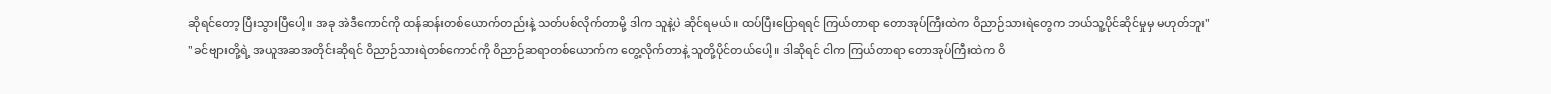ဆိုရင်တော့ ပြီးသွားပြီပေါ့။ အခု အဲဒီကောင်ကို ထန်ဆန်းတစ်ယောက်တည်းနဲ့ သတ်ပစ်လိုက်တာမို့ ဒါက သူနဲ့ပဲ ဆိုင်ရမယ်။ ထပ်ပြီးပြောရရင် ကြယ်တာရာ တောအုပ်ကြီးထဲက ဝိညာဉ်သားရဲတွေက ဘယ်သူ့ပိုင်ဆိုင်မှုမှ မဟုတ်ဘူး"
"ခင်ဗျားတို့ရဲ့ အယူအဆအတိုင်းဆိုရင် ဝိညာဉ်သားရဲတစ်ကောင်ကို ဝိညာဉ်ဆရာတစ်ယောက်က တွေ့လိုက်တာနဲ့ သူတို့ပိုင်တယ်ပေါ့။ ဒါဆိုရင် ငါက ကြယ်တာရာ တောအုပ်ကြီးထဲက ဝိ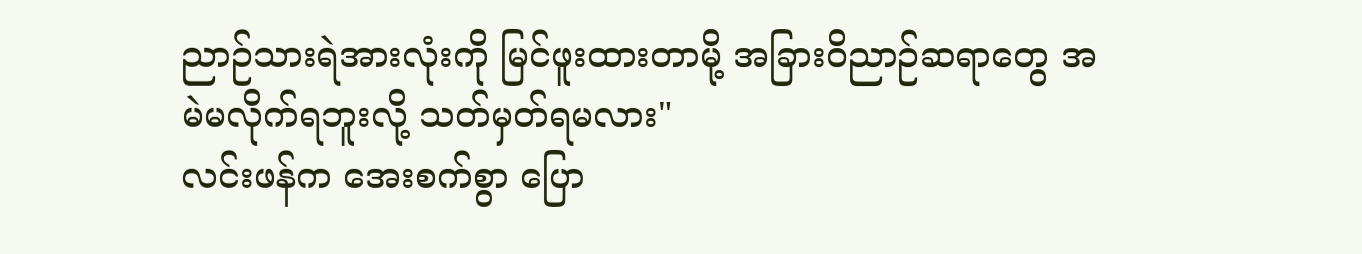ညာဉ်သားရဲအားလုံးကို မြင်ဖူးထားတာမို့ အခြားဝိညာဉ်ဆရာတွေ အမဲမလိုက်ရဘူးလို့ သတ်မှတ်ရမလား"
လင်းဖန်က အေးစက်စွာ ပြော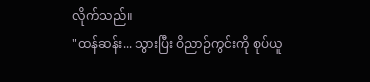လိုက်သည်။
"ထန်ဆန်း... သွားပြီး ဝိညာဉ်ကွင်းကို စုပ်ယူ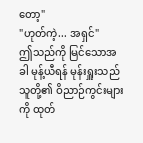တော့"
"ဟုတ်ကဲ့... အရှင်"
ဤသည်ကို မြင်သောအခါ မုန့်ယီရန် မုန်းရှူးသည် သူတို့၏ ဝိညာဉ်ကွင်းများကို ထုတ်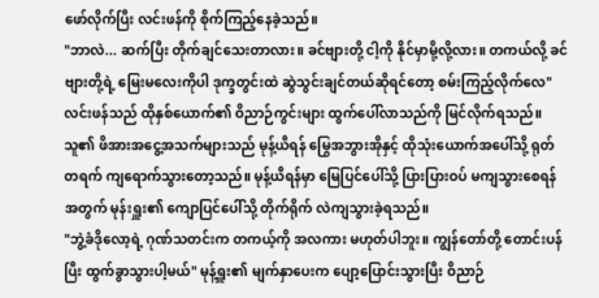ဖော်လိုက်ပြီး လင်းဖန်ကို စိုက်ကြည့်နေခဲ့သည်။
"ဘာလဲ... ဆက်ပြီး တိုက်ချင်သေးတာလား။ ခင်ဗျားတို့ ငါ့ကို နိုင်မှာမို့လို့လား။ တကယ်လို့ ခင်ဗျားတို့ရဲ့ မြေးမလေးကိုပါ ဒုက္ခတွင်းထဲ ဆွဲသွင်းချင်တယ်ဆိုရင်တော့ စမ်းကြည့်လိုက်လေ" လင်းဖန်သည် ထိုနှစ်ယောက်၏ ဝိညာဉ်ကွင်းများ ထွက်ပေါ်လာသည်ကို မြင်လိုက်ရသည်။
သူ၏ ဖိအားအငွေ့အသက်များသည် မုန့်ယီရန် မြွေအဘွားအိုနှင့် ထိုသုံးယောက်အပေါ်သို့ ရုတ်တရက် ကျရောက်သွားတော့သည်။ မုန့်ယီရန်မှာ မြေပြင်ပေါ်သို့ ပြားပြားဝပ် မကျသွားစေရန်အတွက် မုန်းရှူး၏ ကျောပြင်ပေါ်သို့ တိုက်ရိုက် လဲကျသွားခဲ့ရသည်။
"ဘွဲ့ခံဒိုလော့ရဲ့ ဂုဏ်သတင်းက တကယ့်ကို အလကား မဟုတ်ပါဘူး။ ကျွန်တော်တို့ တောင်းပန်ပြီး ထွက်ခွာသွားပါ့မယ်" မုန့်ရှူး၏ မျက်နှာပေးက ပျော့ပြောင်းသွားပြီး ဝိညာဉ်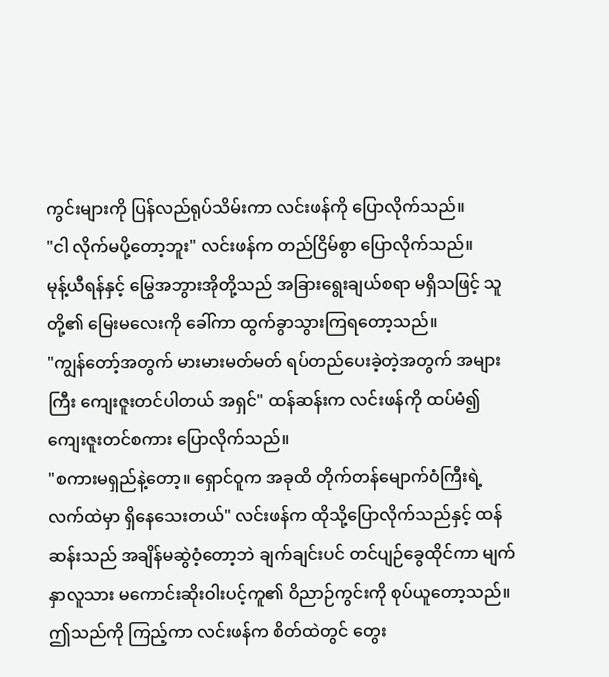ကွင်းများကို ပြန်လည်ရုပ်သိမ်းကာ လင်းဖန်ကို ပြောလိုက်သည်။
"ငါ လိုက်မပို့တော့ဘူး" လင်းဖန်က တည်ငြိမ်စွာ ပြောလိုက်သည်။
မုန့်ယီရန်နှင့် မြွေအဘွားအိုတို့သည် အခြားရွေးချယ်စရာ မရှိသဖြင့် သူတို့၏ မြေးမလေးကို ခေါ်ကာ ထွက်ခွာသွားကြရတော့သည်။
"ကျွန်တော့်အတွက် မားမားမတ်မတ် ရပ်တည်ပေးခဲ့တဲ့အတွက် အများကြီး ကျေးဇူးတင်ပါတယ် အရှင်" ထန်ဆန်းက လင်းဖန်ကို ထပ်မံ၍ ကျေးဇူးတင်စကား ပြောလိုက်သည်။
"စကားမရှည်နဲ့တော့။ ရှောင်ဝူက အခုထိ တိုက်တန်မျောက်ဝံကြီးရဲ့ လက်ထဲမှာ ရှိနေသေးတယ်" လင်းဖန်က ထိုသို့ပြောလိုက်သည်နှင့် ထန်ဆန်းသည် အချိန်မဆွဲဝံ့တော့ဘဲ ချက်ချင်းပင် တင်ပျဉ်ခွေထိုင်ကာ မျက်နှာလူသား မကောင်းဆိုးဝါးပင့်ကူ၏ ဝိညာဉ်ကွင်းကို စုပ်ယူတော့သည်။
ဤသည်ကို ကြည့်ကာ လင်းဖန်က စိတ်ထဲတွင် တွေး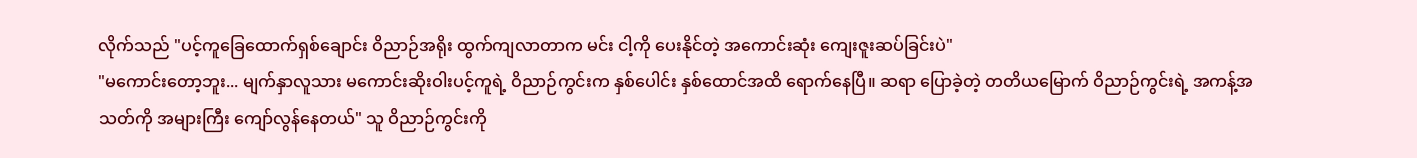လိုက်သည် "ပင့်ကူခြေထောက်ရှစ်ချောင်း ဝိညာဉ်အရိုး ထွက်ကျလာတာက မင်း ငါ့ကို ပေးနိုင်တဲ့ အကောင်းဆုံး ကျေးဇူးဆပ်ခြင်းပဲ"
"မကောင်းတော့ဘူး... မျက်နှာလူသား မကောင်းဆိုးဝါးပင့်ကူရဲ့ ဝိညာဉ်ကွင်းက နှစ်ပေါင်း နှစ်ထောင်အထိ ရောက်နေပြီ။ ဆရာ ပြောခဲ့တဲ့ တတိယမြောက် ဝိညာဉ်ကွင်းရဲ့ အကန့်အသတ်ကို အများကြီး ကျော်လွန်နေတယ်" သူ ဝိညာဉ်ကွင်းကို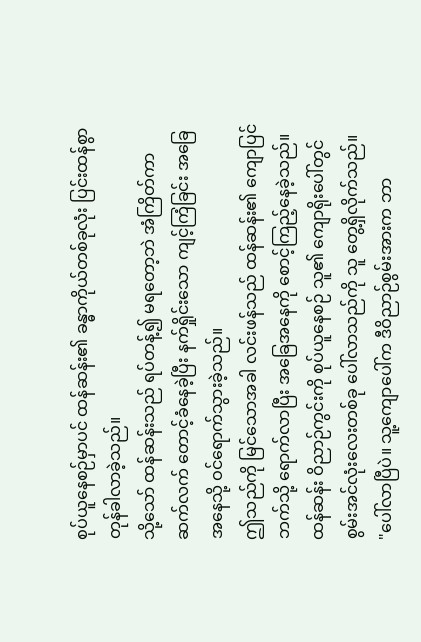စုပ်ယူနေစဉ်မှာပင် ထန်ဆန်း၏ ခန္ဓာကိုယ်တစ်ခုလုံး ပြင်းထန်စွာ တုန်ခါလာခဲ့သည်။
သို့သော် ထန်ဆန်းသည် ရပ်တန့်၍ မရတော့ဘဲ အံကြိတ်ကာ ဆက်လက် တောင့်ခံနေခဲ့ပြီး နက်ရှိုင်းသော ကျင့်ကြံခြင်း အခြေအနေသို့ ဝင်ရောက်သွားခဲ့သည်။
ဤသည်ကို မြင်သောအခါ လင်းဖန်သည် ထန်ဆန်း၏ ကျောပြင်ဘက်သို့ ရောက်လာပြီး အခြေအနေကို စောင့်ကြည့်နေခဲ့သည်။
ထန်ဆန်း ဝိညာဉ်ကွင်းကို စုပ်ယူနေစဉ် သူ၏ ကျောရိုးပေါ်တွင် စွမ်းအင်လုံးလေးတစ်ခု ပေါ်လာသည်ကို သူ တွေ့ရှိလိုက်သည်။
"ပေါ်လာပြီပဲ။ သူ့ကျောပေါ်က ဒီဝိညာဉ်စွမ်းအားက ဘာ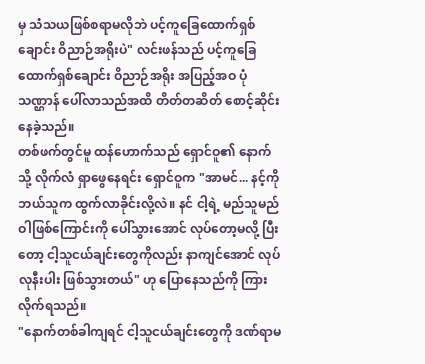မှ သံသယဖြစ်စရာမလိုဘဲ ပင့်ကူခြေထောက်ရှစ်ချောင်း ဝိညာဉ်အရိုးပဲ" လင်းဖန်သည် ပင့်ကူခြေထောက်ရှစ်ချောင်း ဝိညာဉ်အရိုး အပြည့်အဝ ပုံသဏ္ဌာန် ပေါ်လာသည်အထိ တိတ်တဆိတ် စောင့်ဆိုင်းနေခဲ့သည်။
တစ်ဖက်တွင်မူ ထန်ဟောက်သည် ရှောင်ဝူ၏ နောက်သို့ လိုက်လံ ရှာဖွေနေရင်း ရှောင်ဝူက "အာမင်... နင့်ကို ဘယ်သူက ထွက်လာခိုင်းလို့လဲ။ နင် ငါ့ရဲ့ မည်သူမည်ဝါဖြစ်ကြောင်းကို ပေါ်သွားအောင် လုပ်တော့မလို့ ပြီးတော့ ငါ့သူငယ်ချင်းတွေကိုလည်း နာကျင်အောင် လုပ်လုနီးပါး ဖြစ်သွားတယ်" ဟု ပြောနေသည်ကို ကြားလိုက်ရသည်။
"နောက်တစ်ခါကျရင် ငါ့သူငယ်ချင်းတွေကို ဒဏ်ရာမ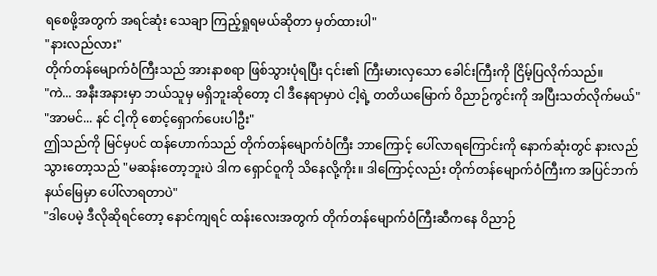ရစေဖို့အတွက် အရင်ဆုံး သေချာ ကြည့်ရှုရမယ်ဆိုတာ မှတ်ထားပါ"
"နားလည်လား"
တိုက်တန်မျောက်ဝံကြီးသည် အားနာစရာ ဖြစ်သွားပုံရပြီး ၎င်း၏ ကြီးမားလှသော ခေါင်းကြီးကို ငြိမ့်ပြလိုက်သည်။
"ကဲ... အနီးအနားမှာ ဘယ်သူမှ မရှိဘူးဆိုတော့ ငါ ဒီနေရာမှာပဲ ငါ့ရဲ့ တတိယမြောက် ဝိညာဉ်ကွင်းကို အပြီးသတ်လိုက်မယ်"
"အာမင်... နင် ငါ့ကို စောင့်ရှောက်ပေးပါဦး"
ဤသည်ကို မြင်မှပင် ထန်ဟောက်သည် တိုက်တန်မျောက်ဝံကြီး ဘာကြောင့် ပေါ်လာရကြောင်းကို နောက်ဆုံးတွင် နားလည်သွားတော့သည် "မဆန်းတော့ဘူးပဲ ဒါက ရှောင်ဝူကို သိနေလို့ကိုး။ ဒါကြောင့်လည်း တိုက်တန်မျောက်ဝံကြီးက အပြင်ဘက် နယ်မြေမှာ ပေါ်လာရတာပဲ"
"ဒါပေမဲ့ ဒီလိုဆိုရင်တော့ နောင်ကျရင် ထန်းလေးအတွက် တိုက်တန်မျောက်ဝံကြီးဆီကနေ ဝိညာဉ်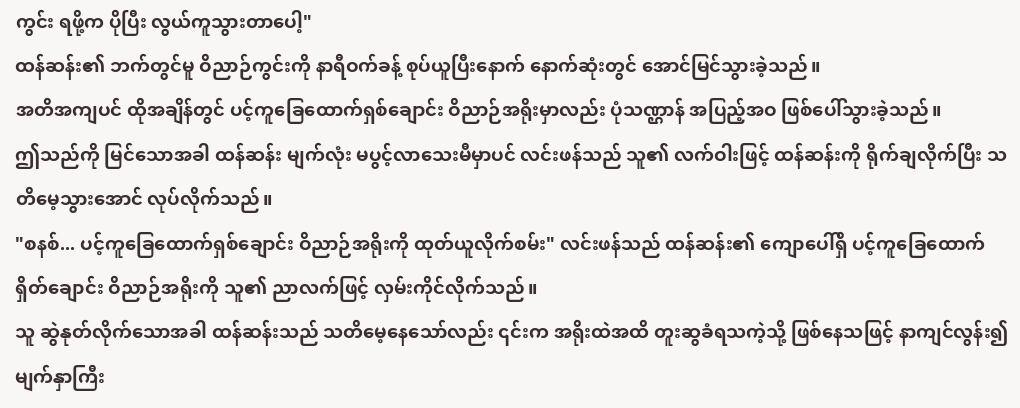ကွင်း ရဖို့က ပိုပြီး လွယ်ကူသွားတာပေါ့"
ထန်ဆန်း၏ ဘက်တွင်မူ ဝိညာဉ်ကွင်းကို နာရီဝက်ခန့် စုပ်ယူပြီးနောက် နောက်ဆုံးတွင် အောင်မြင်သွားခဲ့သည်။
အတိအကျပင် ထိုအချိန်တွင် ပင့်ကူခြေထောက်ရှစ်ချောင်း ဝိညာဉ်အရိုးမှာလည်း ပုံသဏ္ဌာန် အပြည့်အဝ ဖြစ်ပေါ်သွားခဲ့သည်။
ဤသည်ကို မြင်သောအခါ ထန်ဆန်း မျက်လုံး မပွင့်လာသေးမီမှာပင် လင်းဖန်သည် သူ၏ လက်ဝါးဖြင့် ထန်ဆန်းကို ရိုက်ချလိုက်ပြီး သတိမေ့သွားအောင် လုပ်လိုက်သည်။
"စနစ်... ပင့်ကူခြေထောက်ရှစ်ချောင်း ဝိညာဉ်အရိုးကို ထုတ်ယူလိုက်စမ်း" လင်းဖန်သည် ထန်ဆန်း၏ ကျောပေါ်ရှိ ပင့်ကူခြေထောက်ရှိတ်ချောင်း ဝိညာဉ်အရိုးကို သူ၏ ညာလက်ဖြင့် လှမ်းကိုင်လိုက်သည်။
သူ ဆွဲနုတ်လိုက်သောအခါ ထန်ဆန်းသည် သတိမေ့နေသော်လည်း ၎င်းက အရိုးထဲအထိ တူးဆွခံရသကဲ့သို့ ဖြစ်နေသဖြင့် နာကျင်လွန်း၍ မျက်နှာကြီး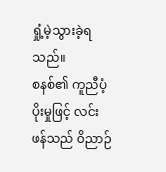ရှုံ့မဲ့သွားခဲ့ရသည်။
စနစ်၏ ကူညီပံ့ပိုးမှုဖြင့် လင်းဖန်သည် ဝိညာဉ်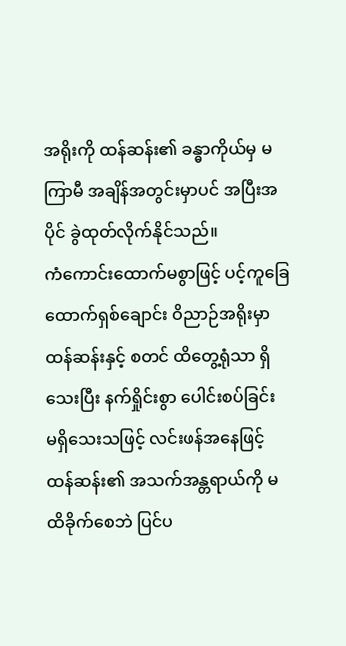အရိုးကို ထန်ဆန်း၏ ခန္ဓာကိုယ်မှ မကြာမီ အချိန်အတွင်းမှာပင် အပြီးအပိုင် ခွဲထုတ်လိုက်နိုင်သည်။
ကံကောင်းထောက်မစွာဖြင့် ပင့်ကူခြေထောက်ရှစ်ချောင်း ဝိညာဉ်အရိုးမှာ ထန်ဆန်းနှင့် စတင် ထိတွေ့ရုံသာ ရှိသေးပြီး နက်ရှိုင်းစွာ ပေါင်းစပ်ခြင်း မရှိသေးသဖြင့် လင်းဖန်အနေဖြင့် ထန်ဆန်း၏ အသက်အန္တရာယ်ကို မထိခိုက်စေဘဲ ပြင်ပ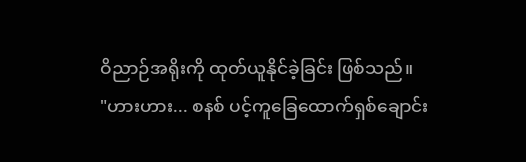ဝိညာဉ်အရိုးကို ထုတ်ယူနိုင်ခဲ့ခြင်း ဖြစ်သည်။
"ဟားဟား... စနစ် ပင့်ကူခြေထောက်ရှစ်ချောင်း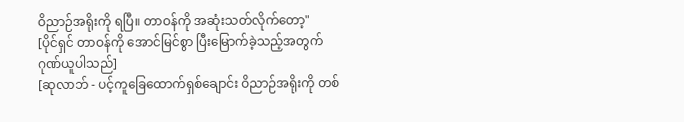ဝိညာဉ်အရိုးကို ရပြီ။ တာဝန်ကို အဆုံးသတ်လိုက်တော့"
[ပိုင်ရှင် တာဝန်ကို အောင်မြင်စွာ ပြီးမြောက်ခဲ့သည့်အတွက် ဂုဏ်ယူပါသည်]
[ဆုလာဘ် - ပင့်ကူခြေထောက်ရှစ်ချောင်း ဝိညာဉ်အရိုးကို တစ်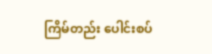ကြိမ်တည်း ပေါင်းစပ်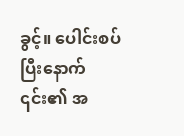ခွင့်။ ပေါင်းစပ်ပြီးနောက် ၎င်း၏ အ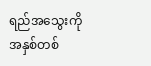ရည်အသွေးကို အနှစ်တစ်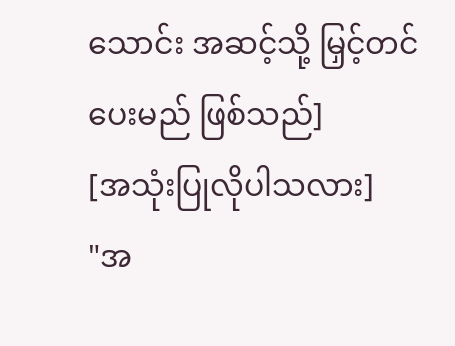သောင်း အဆင့်သို့ မြှင့်တင်ပေးမည် ဖြစ်သည်]
[အသုံးပြုလိုပါသလား]
"အ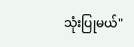သုံးပြုမယ်"